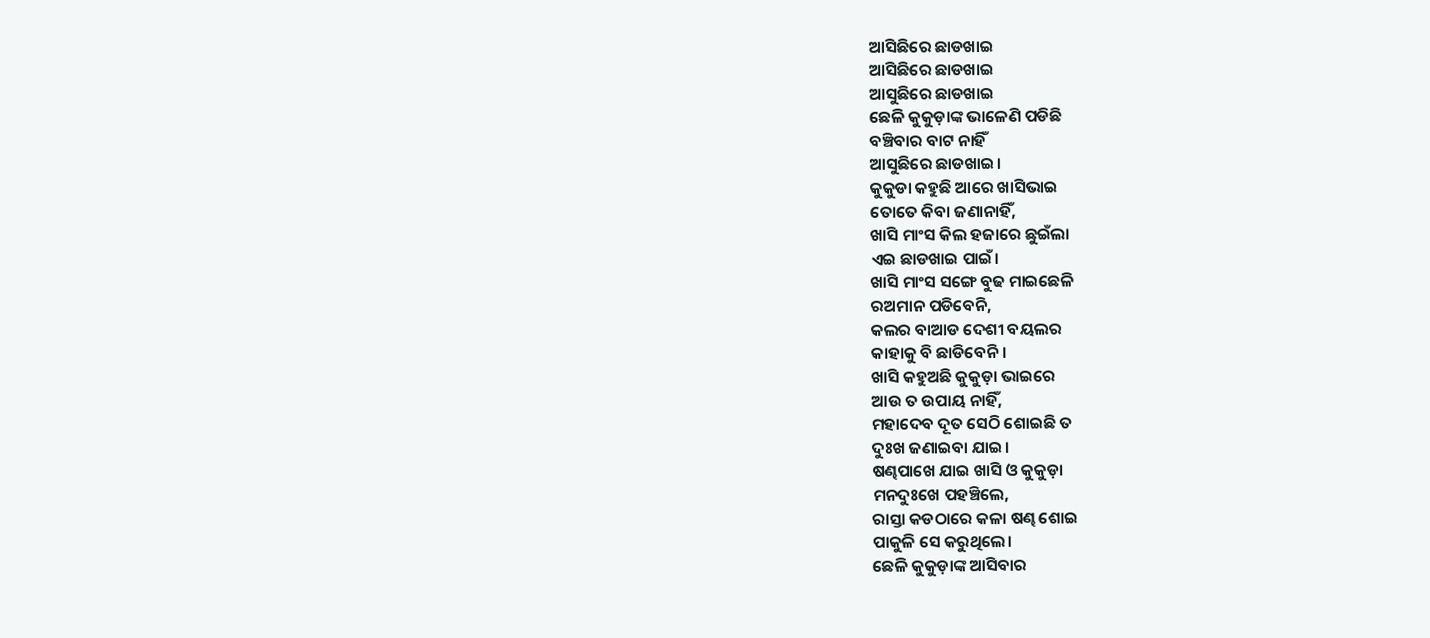ଆସିଛିରେ ଛାଡଖାଇ
ଆସିଛିରେ ଛାଡଖାଇ
ଆସୁଛିରେ ଛାଡଖାଇ
ଛେଳି କୁକୁଡ଼ାଙ୍କ ଭାଳେଣି ପଡିଛି
ବଞ୍ଚିବାର ବାଟ ନାହିଁ
ଆସୁଛିରେ ଛାଡଖାଇ।
କୁକୁଡା କହୁଛି ଆରେ ଖାସିଭାଇ
ତୋତେ କିବା ଜଣାନାହିଁ,
ଖାସି ମାଂସ କିଲ ହଜାରେ ଛୁଇଁଲା
ଏଇ ଛାଡଖାଇ ପାଇଁ।
ଖାସି ମାଂସ ସଙ୍ଗେ ବୁଢ ମାଇଛେଳି
ରଅମାନ ପଡିବେନି,
କଲର ବାଆଡ ଦେଶୀ ବୟଲର
କାହାକୁ ବି ଛାଡିବେନି।
ଖାସି କହୁଅଛି କୁକୁଡ଼ା ଭାଇରେ
ଆଉ ତ ଉପାୟ ନାହିଁ,
ମହାଦେବ ଦୂତ ସେଠି ଶୋଇଛି ତ
ଦୁଃଖ ଜଣାଇବା ଯାଇ।
ଷଣ୍ଢପାଖେ ଯାଇ ଖାସି ଓ କୁକୁଡ଼ା
ମନଦୁଃଖେ ପହଞ୍ଚିଲେ,
ରାସ୍ତା କଡଠାରେ କଳା ଷଣ୍ଢ ଶୋଇ
ପାକୁଳି ସେ କରୁଥିଲେ।
ଛେଳି କୁକୁଡ଼ାଙ୍କ ଆସିବାର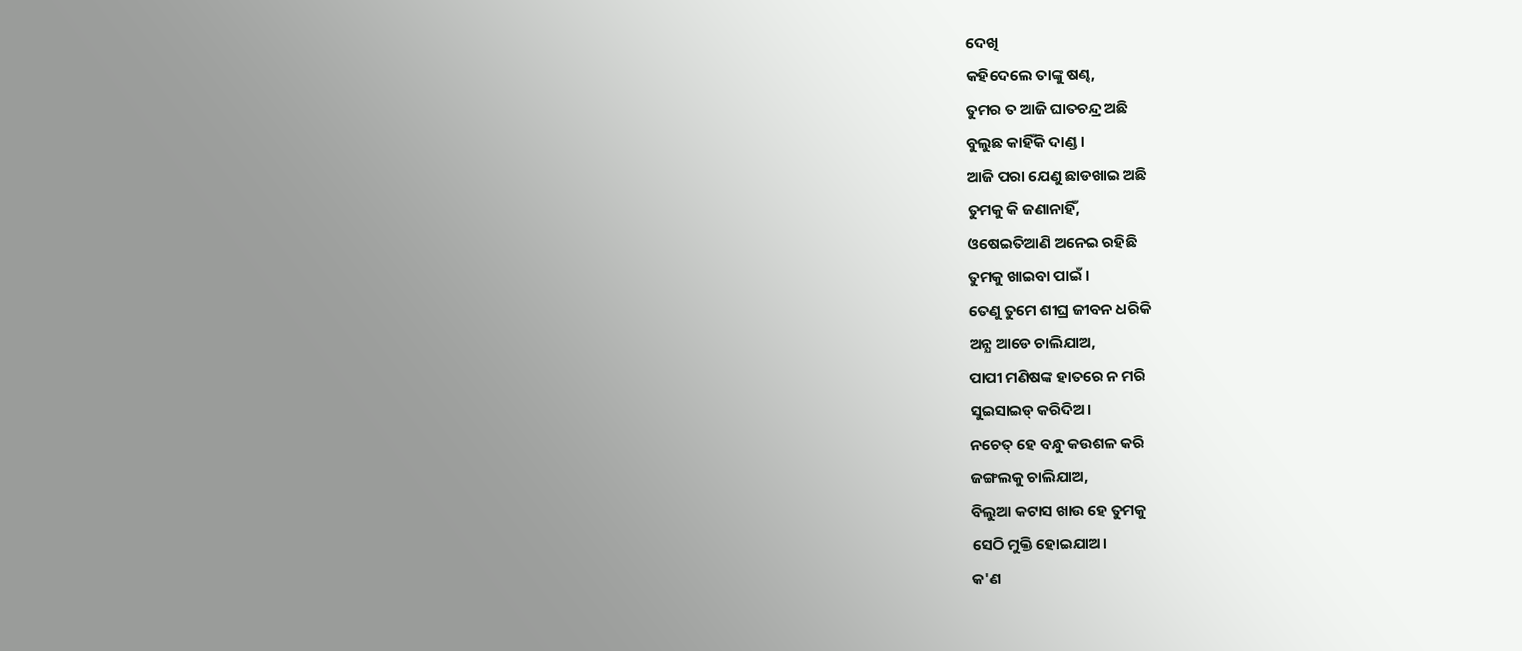ଦେଖି
କହିଦେଲେ ତାଙ୍କୁ ଷଣ୍ଢ,
ତୁମର ତ ଆଜି ଘାତଚନ୍ଦ୍ର ଅଛି
ବୁଲୁଛ କାହିଁକି ଦାଣ୍ଡ ।
ଆଜି ପରା ଯେଣୁ ଛାଡଖାଇ ଅଛି
ତୁମକୁ କି ଜଣାନାହିଁ,
ଓଷେଇତିଆଣି ଅନେଇ ରହିଛି
ତୁମକୁ ଖାଇବା ପାଇଁ ।
ତେଣୁ ତୁମେ ଶୀଘ୍ର ଜୀବନ ଧରିକି
ଅନ୍ଯ ଆଡେ ଚାଲିଯାଅ,
ପାପୀ ମଣିଷଙ୍କ ହାତରେ ନ ମରି
ସୁଇସାଇଡ୍ କରିଦିଅ।
ନଚେତ୍ ହେ ବନ୍ଧୁ କଉଶଳ କରି
ଜଙ୍ଗଲକୁ ଚାଲିଯାଅ,
ବିଲୁଆ କଟାସ ଖାଉ ହେ ତୁମକୁ
ସେଠି ମୁକ୍ତି ହୋଇଯାଅ।
କ'ଣ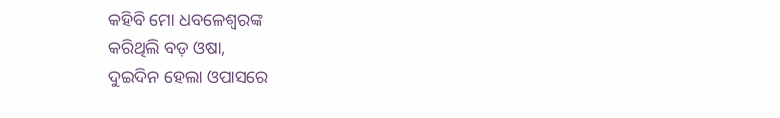କହିବି ମୋ ଧବଳେଶ୍ଵରଙ୍କ
କରିଥିଲି ବଡ଼ ଓଷା,
ଦୁଇଦିନ ହେଲା ଓପାସରେ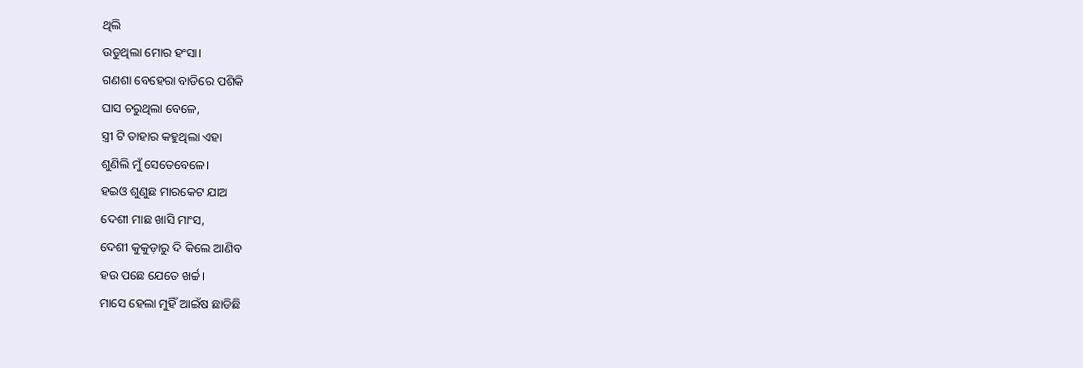ଥିଲି
ଉଡୁଥିଲା ମୋର ହଂସା।
ଗଣଶା ବେହେରା ବାଡିରେ ପଶିକି
ଘାସ ଚରୁଥିଲା ବେଳେ,
ସ୍ତ୍ରୀ ଟି ତାହାର କହୁଥିଲା ଏହା
ଶୁଣିଲି ମୁଁ ସେତେବେଳେ।
ହଇଓ ଶୁଣୁଛ ମାରକେଟ ଯାଅ
ଦେଶୀ ମାଛ ଖାସି ମାଂସ,
ଦେଶୀ କୁକୁଡ଼ାରୁ ଦି କିଲେ ଆଣିବ
ହଉ ପଛେ ଯେତେ ଖର୍ଚ୍ଚ।
ମାସେ ହେଲା ମୁହିଁ ଆଇଁଷ ଛାଡିଛି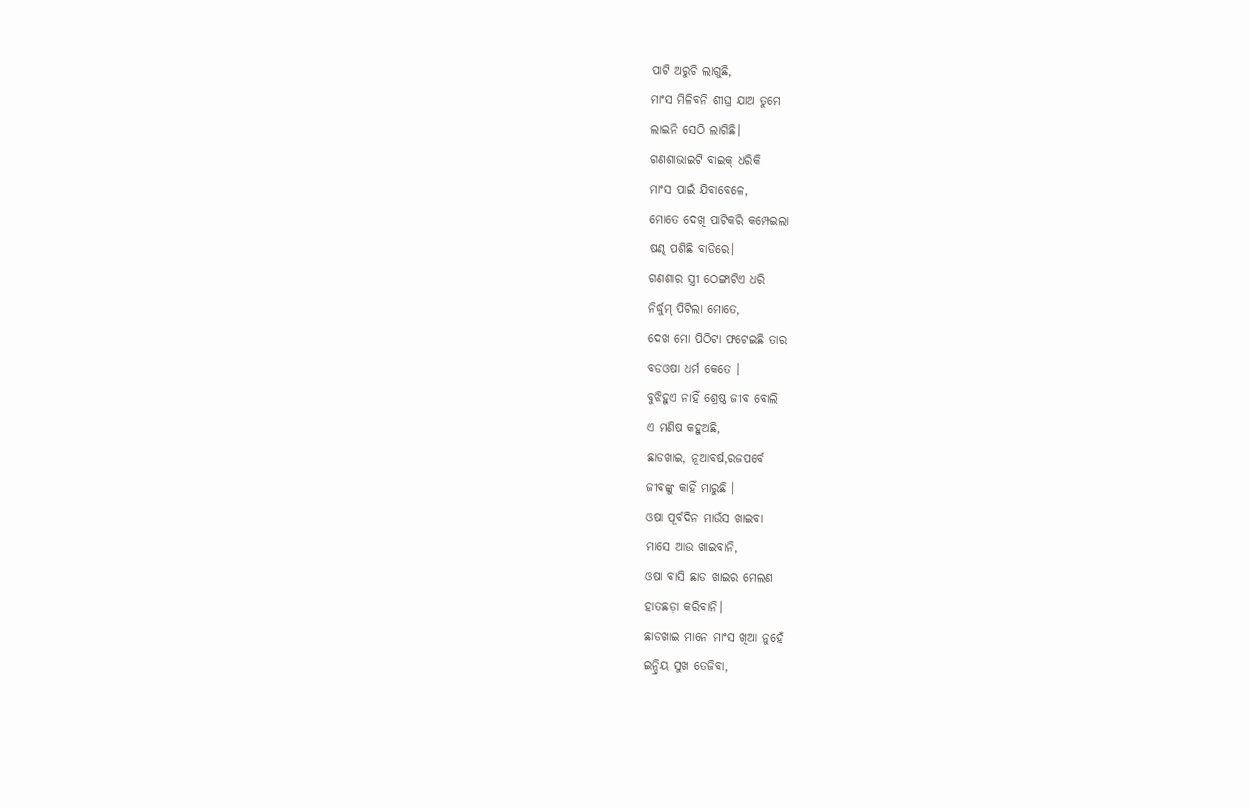ପାଟି ଅରୁଚି ଲାଗୁଛି,
ମାଂସ ମିଳିବନି ଶୀଘ୍ର ଯାଅ ତୁମେ
ଲାଇନି ସେଠି ଲାଗିଛି।
ଗଣଶାଭାଇଟି ବାଇକ୍ ଧରିକି
ମାଂସ ପାଇଁ ଯିବାବେଳେ,
ମୋତେ ଦେଖି ପାଟିକରି କମ୍ପେଇଲା
ଷଣ୍ଢ ପଶିଛି ବାଡିରେ।
ଗଣଶାର ସ୍ତ୍ରୀ ଠେଙ୍ଗାଟିଏ ଧରି
ନିର୍ଦ୍ଧୁମ୍ ପିଟିଲା ମୋତେ,
ଦେଖ ମୋ ପିଠିଟା ଫଟେଇଛି ତାର
ବଡଓଷା ଧର୍ମ କେତେ ।
ବୁଝିହୁଏ ନାହିଁ ଶ୍ରେଷ୍ଠ ଜୀବ ବୋଲି
ଏ ମଣିଷ କହୁଅଛି,
ଛାଡଖାଇ, ନୂଆବର୍ଷ,ରଜପର୍ବେ
ଜୀବଙ୍କୁ କାହିଁ ମାରୁଛି ।
ଓଷା ପୂର୍ବଦିନ ମାଉଁସ ଖାଇବା
ମାସେ ଆଉ ଖାଇବାନି,
ଓଷା ବାସି ଛାଡ ଖାଇର ମେଲଣ
ହାତଛଡ଼ା କରିବାନି।
ଛାଡଖାଇ ମାନେ ମାଂସ ଖିଆ ନୁହେଁ
ଇନ୍ଦ୍ରିୟ ସୁଖ ତେଜିବା,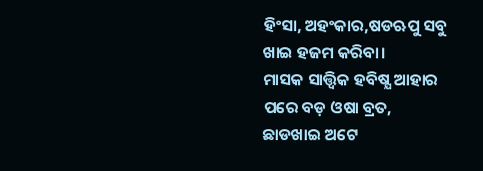ହିଂସା, ଅହଂକାର,ଷଡଋପୁ ସବୁ
ଖାଇ ହଜମ କରିବା।
ମାସକ ସାତ୍ତ୍ୱିକ ହବିଷ୍ଯ ଆହାର
ପରେ ବଡ଼ ଓଷା ବ୍ରତ,
ଛାଡଖାଇ ଅଟେ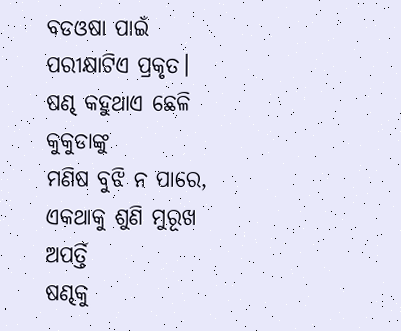ବଡଓଷା ପାଇଁ
ପରୀକ୍ଷାଟିଏ ପ୍ରକୃତ।
ଷଣ୍ଢ କହୁଥାଏ ଛେଳି କୁକୁଡାଙ୍କୁ
ମଣିଷ ବୁଝି ନ ପାରେ,
ଏକଥାକୁ ଶୁଣି ମୁରୂଖ ଅପର୍ତ୍ତି
ଷଣ୍ଢକୁ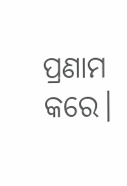ପ୍ରଣାମ କରେ।